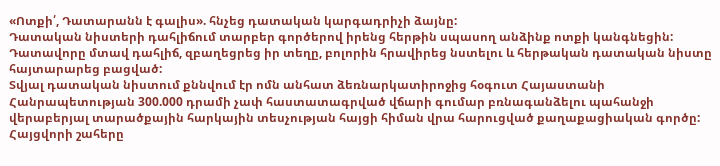«Ոտքի՛, Դատարանն է գալիս». հնչեց դատական կարգադրիչի ձայնը:
Դատական նիստերի դահլիճում տարբեր գործերով իրենց հերթին սպասող անձինք ոտքի կանգնեցին: Դատավորը մտավ դահլիճ, զբաղեցրեց իր տեղը, բոլորին հրավիրեց նստելու և հերթական դատական նիստը հայտարարեց բացված:
Տվյալ դատական նիստում քննվում էր ոմն անհատ ձեռնարկատիրոջից հօգուտ Հայաստանի Հանրապետության 300.000 դրամի չափ հաստատագրված վճարի գումար բռնագանձելու պահանջի վերաբերյալ տարածքային հարկային տեսչության հայցի հիման վրա հարուցված քաղաքացիական գործը:
Հայցվորի շահերը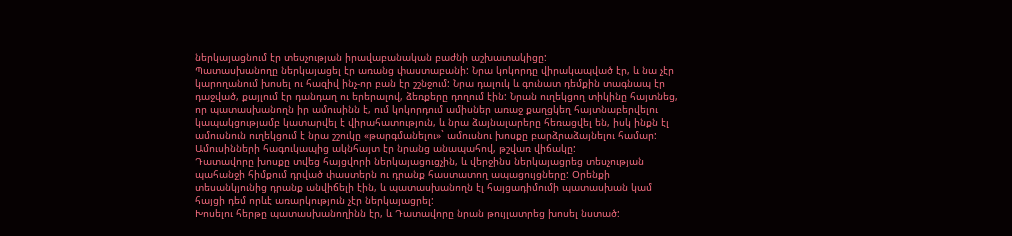ներկայացնում էր տեսչության իրավաբանական բաժնի աշխատակիցը:
Պատասխանողը ներկայացել էր առանց փաստաբանի: Նրա կոկորդը վիրակապված էր, և նա չէր կարողանում խոսել ու հազիվ ինչ-որ բան էր շշնջում: Նրա դալուկ և գունատ դեմքին տագնապ էր դաջված, քայլում էր դանդաղ ու երերալով, ձեռքերը դողում էին: Նրան ուղեկցող տիկինը հայտնեց, որ պատասխանողն իր ամուսինն է, ում կոկորդում ամիսներ առաջ քաղցկեղ հայտնաբերվելու կապակցությամբ կատարվել է վիրահատություն, և նրա ձայնալարերը հեռացվել են, իսկ ինքն էլ ամուսնուն ուղեկցում է նրա շշուկը «թարգմանելու»` ամուսնու խոսքը բարձրաձայնելու համար: Ամուսինների հագուկապից ակնհայտ էր նրանց անապահով, թշվառ վիճակը:
Դատավորը խոսքը տվեց հայցվորի ներկայացուցչին, և վերջինս ներկայացրեց տեսչության պահանջի հիմքում դրված փաստերն ու դրանք հաստատող ապացույցները: Օրենքի տեսանկյունից դրանք անվիճելի էին, և պատասխանողն էլ հայցադիմումի պատասխան կամ հայցի դեմ որևէ առարկություն չէր ներկայացրել:
Խոսելու հերթը պատասխանողինն էր, և Դատավորը նրան թույլատրեց խոսել նստած: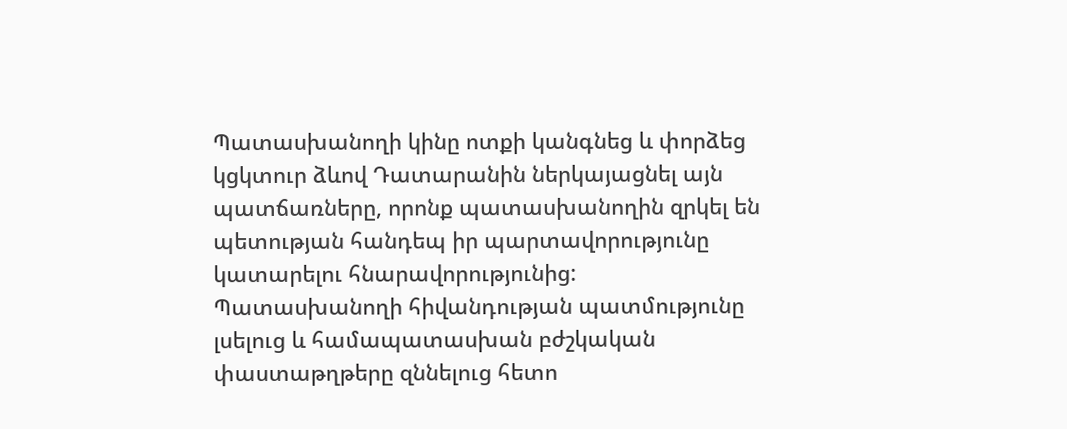Պատասխանողի կինը ոտքի կանգնեց և փորձեց կցկտուր ձևով Դատարանին ներկայացնել այն պատճառները, որոնք պատասխանողին զրկել են պետության հանդեպ իր պարտավորությունը կատարելու հնարավորությունից: Պատասխանողի հիվանդության պատմությունը լսելուց և համապատասխան բժշկական փաստաթղթերը զննելուց հետո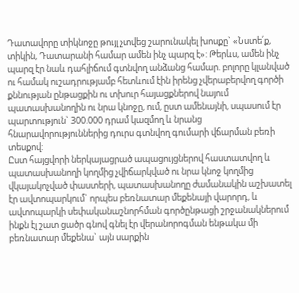Դատավորը տիկնոջը թույլ չտվեց շարունակել խոսքը` «Նստե՛ք, տիկին, Դատարանի համար ամեն ինչ պարզ է»: Թերևս, ամեն ինչ պարզ էր նաև դահլիճում գտնվող անձանց համար. բոլորը կլանված ու համակ ուշադրությամբ հետևում էին իրենց չվերաբերվող գործի քննության ընթացքին ու տխուր հայացքներով նայում պատասխանողին ու նրա կնոջը, ում, ըստ ամենայնի, սպասում էր պարտություն` 300.000 դրամ կազմող և նրանց հնարավորություններից դուրս գտնվող գումարի վճարման բեռի տեսքով:
Ըստ հայցվորի ներկայացրած ապացույցներով հաստատվող և պատասխանողի կողմից չվիճարկված ու նրա կնոջ կողմից վկայակոչված փաստերի, պատասխանողը ժամանակին աշխատել էր ավտոպարկում` որպես բեռնատար մեքենայի վարորդ, և ավտոպարկի սեփականաշնորհման գործընթացի շրջանակներում ինքն էլ շատ ցածր գնով գնել էր վերանորոգման ենթակա մի բեռնատար մեքենա` այն սարքին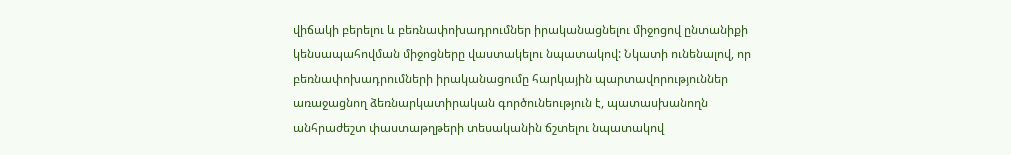վիճակի բերելու և բեռնափոխադրումներ իրականացնելու միջոցով ընտանիքի կենսապահովման միջոցները վաստակելու նպատակով: Նկատի ունենալով, որ բեռնափոխադրումների իրականացումը հարկային պարտավորություններ առաջացնող ձեռնարկատիրական գործունեություն է, պատասխանողն անհրաժեշտ փաստաթղթերի տեսականին ճշտելու նպատակով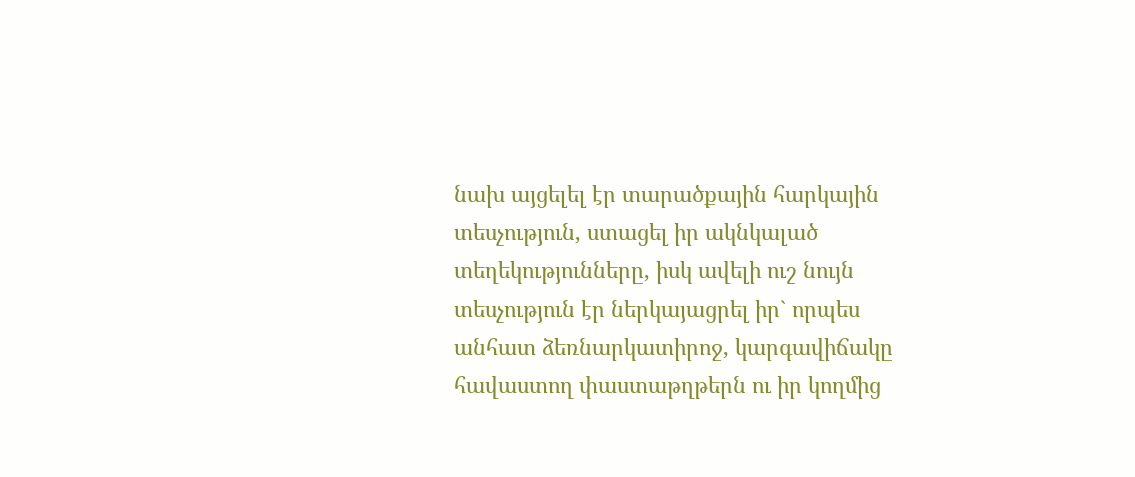նախ այցելել էր տարածքային հարկային տեսչություն, ստացել իր ակնկալած տեղեկությունները, իսկ ավելի ուշ նույն տեսչություն էր ներկայացրել իր` որպես անհատ ձեռնարկատիրոջ, կարգավիճակը հավաստող փաստաթղթերն ու իր կողմից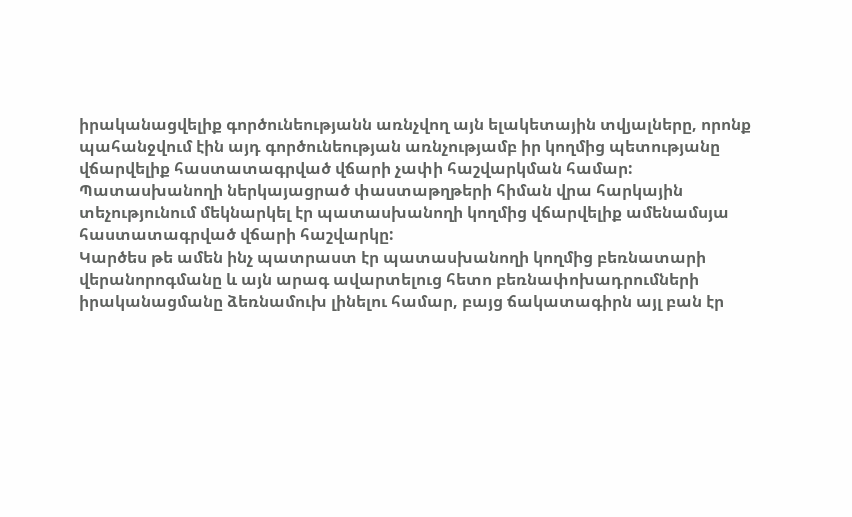իրականացվելիք գործունեությանն առնչվող այն ելակետային տվյալները, որոնք պահանջվում էին այդ գործունեության առնչությամբ իր կողմից պետությանը վճարվելիք հաստատագրված վճարի չափի հաշվարկման համար: Պատասխանողի ներկայացրած փաստաթղթերի հիման վրա հարկային տեչությունում մեկնարկել էր պատասխանողի կողմից վճարվելիք ամենամսյա հաստատագրված վճարի հաշվարկը:
Կարծես թե ամեն ինչ պատրաստ էր պատասխանողի կողմից բեռնատարի վերանորոգմանը և այն արագ ավարտելուց հետո բեռնափոխադրումների իրականացմանը ձեռնամուխ լինելու համար, բայց ճակատագիրն այլ բան էր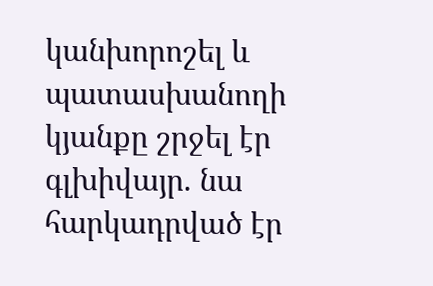կանխորոշել և պատասխանողի կյանքը շրջել էր գլխիվայր. նա հարկադրված էր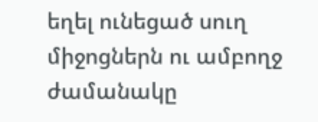եղել ունեցած սուղ միջոցներն ու ամբողջ ժամանակը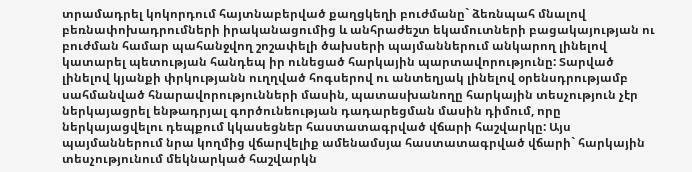տրամադրել կոկորդում հայտնաբերված քաղցկեղի բուժմանը` ձեռնպահ մնալով բեռնափոխադրումների իրականացումից և անհրաժեշտ եկամուտների բացակայության ու բուժման համար պահանջվող շոշափելի ծախսերի պայմաններում անկարող լինելով կատարել պետության հանդեպ իր ունեցած հարկային պարտավորությունը: Տարված լինելով կյանքի փրկությանն ուղղված հոգսերով ու անտեղյակ լինելով օրենսդրությամբ սահմանված հնարավորությունների մասին, պատասխանողը հարկային տեսչություն չէր ներկայացրել ենթադրյալ գործունեության դադարեցման մասին դիմում, որը ներկայացվելու դեպքում կկասեցներ հաստատագրված վճարի հաշվարկը: Այս պայմաններում նրա կողմից վճարվելիք ամենամսյա հաստատագրված վճարի` հարկային տեսչությունում մեկնարկած հաշվարկն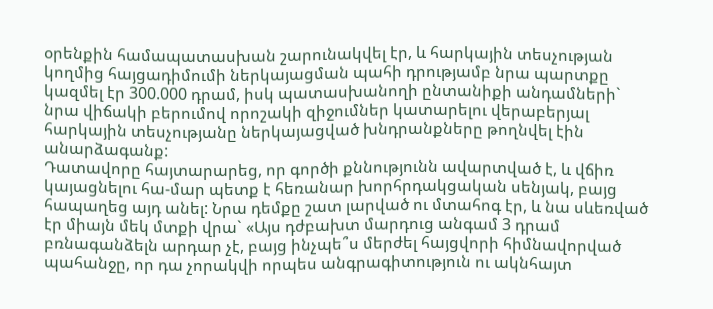օրենքին համապատասխան շարունակվել էր, և հարկային տեսչության կողմից հայցադիմումի ներկայացման պահի դրությամբ նրա պարտքը կազմել էր 300.000 դրամ, իսկ պատասխանողի ընտանիքի անդամների` նրա վիճակի բերումով որոշակի զիջումներ կատարելու վերաբերյալ հարկային տեսչությանը ներկայացված խնդրանքները թողնվել էին անարձագանք:
Դատավորը հայտարարեց, որ գործի քննությունն ավարտված է, և վճիռ կայացնելու հա-մար պետք է հեռանար խորհրդակցական սենյակ, բայց հապաղեց այդ անել: Նրա դեմքը շատ լարված ու մտահոգ էր, և նա սևեռված էր միայն մեկ մտքի վրա` «Այս դժբախտ մարդուց անգամ 3 դրամ բռնագանձելն արդար չէ, բայց ինչպե՞ս մերժել հայցվորի հիմնավորված պահանջը, որ դա չորակվի որպես անգրագիտություն ու ակնհայտ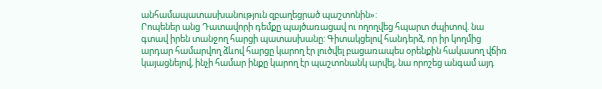անհամապատասխանություն զբաղեցրած պաշտոնին»:
Րոպեներ անց Դատավորի դեմքը պայծառացավ ու ողողվեց հպարտ ժպիտով. նա գտավ իրեն տանջող հարցի պատասխանը: Գիտակցելով հանդերձ, որ իր կողմից արդար համարվող ձևով հարցը կարող էր լուծվել բացառապես օրենքին հակասող վճիռ կայացնելով, ինչի համար ինքը կարող էր պաշտոնանկ արվել, նա որոշեց անգամ այդ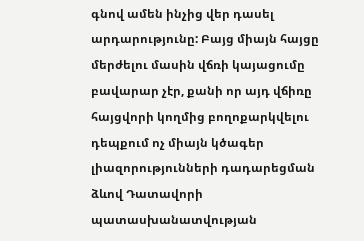գնով ամեն ինչից վեր դասել արդարությունը: Բայց միայն հայցը մերժելու մասին վճռի կայացումը բավարար չէր, քանի որ այդ վճիռը հայցվորի կողմից բողոքարկվելու դեպքում ոչ միայն կծագեր լիազորությունների դադարեցման ձևով Դատավորի պատասխանատվության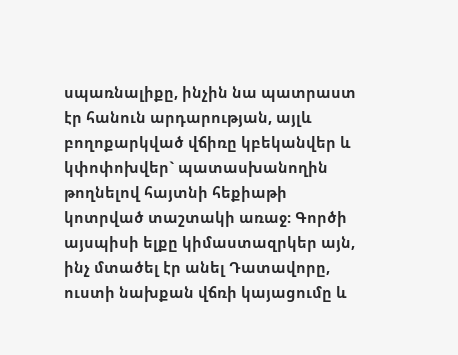սպառնալիքը, ինչին նա պատրաստ էր հանուն արդարության, այլև բողոքարկված վճիռը կբեկանվեր և կփոփոխվեր` պատասխանողին թողնելով հայտնի հեքիաթի կոտրված տաշտակի առաջ: Գործի այսպիսի ելքը կիմաստազրկեր այն, ինչ մտածել էր անել Դատավորը, ուստի նախքան վճռի կայացումը և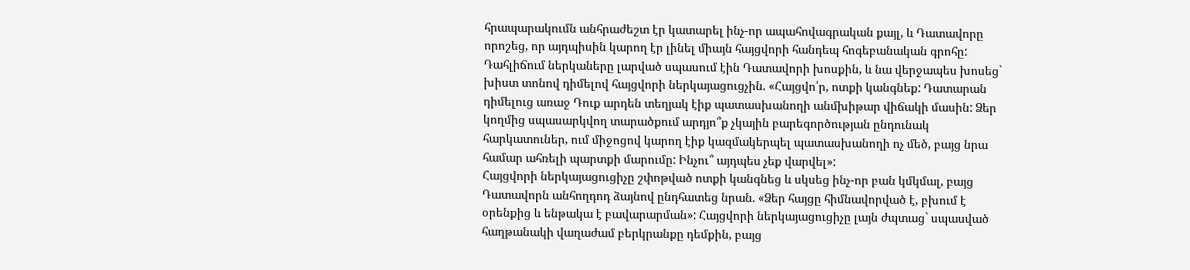հրապարակումն անհրաժեշտ էր կատարել ինչ-որ ապահովագրական քայլ, և Դատավորը որոշեց, որ այդպիսին կարող էր լինել միայն հայցվորի հանդեպ հոգեբանական գրոհը:
Դահլիճում ներկաները լարված սպասում էին Դատավորի խոսքին, և նա վերջապես խոսեց` խիստ տոնով դիմելով հայցվորի ներկայացուցչին. «Հայցվո՛ր, ոտքի կանգնեք: Դատարան դիմելուց առաջ Դուք արդեն տեղյակ էիք պատասխանողի անմխիթար վիճակի մասին: Ձեր կողմից սպասարկվող տարածքում արդյո՞ք չկային բարեգործության ընդունակ հարկատուներ, ում միջոցով կարող էիք կազմակերպել պատասխանողի ոչ մեծ, բայց նրա համար ահռելի պարտքի մարումը: Ինչու՞ այդպես չեք վարվել»:
Հայցվորի ներկայացուցիչը շփոթված ոտքի կանգնեց և սկսեց ինչ-որ բան կմկմալ, բայց Դատավորն անհողդոդ ձայնով ընդհատեց նրան. «Ձեր հայցը հիմնավորված է, բխում է օրենքից և ենթակա է բավարարման»: Հայցվորի ներկայացուցիչը լայն ժպտաց` սպասված հաղթանակի վաղաժամ բերկրանքը դեմքին, բայց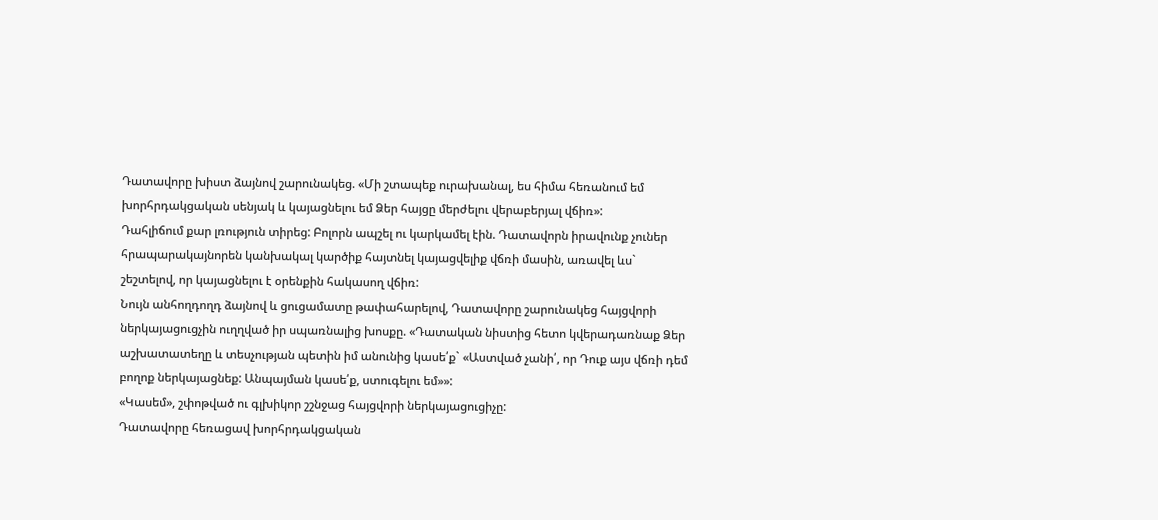Դատավորը խիստ ձայնով շարունակեց. «Մի շտապեք ուրախանալ, ես հիմա հեռանում եմ խորհրդակցական սենյակ և կայացնելու եմ Ձեր հայցը մերժելու վերաբերյալ վճիռ»:
Դահլիճում քար լռություն տիրեց: Բոլորն ապշել ու կարկամել էին. Դատավորն իրավունք չուներ հրապարակայնորեն կանխակալ կարծիք հայտնել կայացվելիք վճռի մասին, առավել ևս` շեշտելով, որ կայացնելու է օրենքին հակասող վճիռ:
Նույն անհողդողդ ձայնով և ցուցամատը թափահարելով, Դատավորը շարունակեց հայցվորի ներկայացուցչին ուղղված իր սպառնալից խոսքը. «Դատական նիստից հետո կվերադառնաք Ձեր աշխատատեղը և տեսչության պետին իմ անունից կասե՛ք` «Աստված չանի՛, որ Դուք այս վճռի դեմ բողոք ներկայացնեք: Անպայման կասե՛ք, ստուգելու եմ»»:
«Կասեմ», շփոթված ու գլխիկոր շշնջաց հայցվորի ներկայացուցիչը:
Դատավորը հեռացավ խորհրդակցական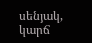սենյակ, կարճ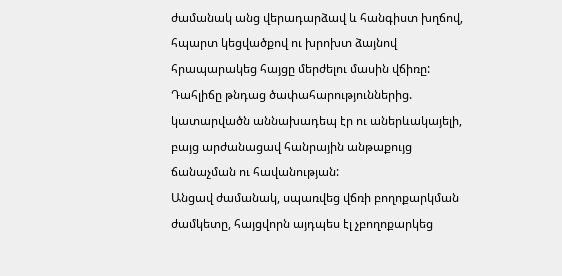ժամանակ անց վերադարձավ և հանգիստ խղճով, հպարտ կեցվածքով ու խրոխտ ձայնով հրապարակեց հայցը մերժելու մասին վճիռը: Դահլիճը թնդաց ծափահարություններից. կատարվածն աննախադեպ էր ու աներևակայելի, բայց արժանացավ հանրային անթաքույց ճանաչման ու հավանության:
Անցավ ժամանակ, սպառվեց վճռի բողոքարկման ժամկետը, հայցվորն այդպես էլ չբողոքարկեց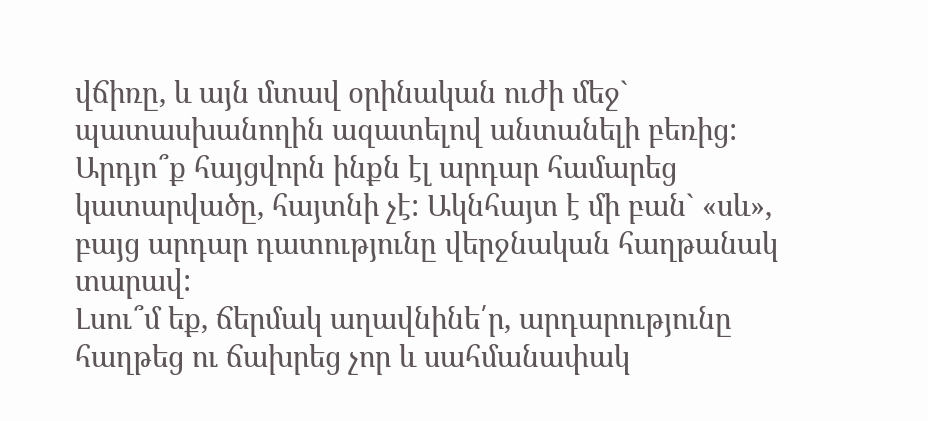վճիռը, և այն մտավ օրինական ուժի մեջ` պատասխանողին ազատելով անտանելի բեռից: Արդյո՞ք հայցվորն ինքն էլ արդար համարեց կատարվածը, հայտնի չէ: Ակնհայտ է մի բան` «սև», բայց արդար դատությունը վերջնական հաղթանակ տարավ:
Լսու՞մ եք, ճերմակ աղավնինե՛ր, արդարությունը հաղթեց ու ճախրեց չոր և սահմանափակ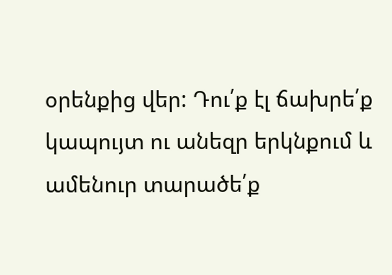օրենքից վեր: Դու՛ք էլ ճախրե՛ք կապույտ ու անեզր երկնքում և ամենուր տարածե՛ք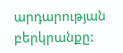արդարության բերկրանքը: